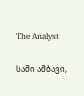The Analyst

სამი ამბავი,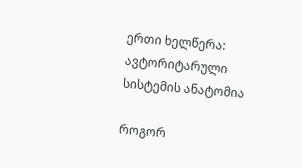ერთი ხელწერა: ავტორიტარული სისტემის ანატომია

როგორ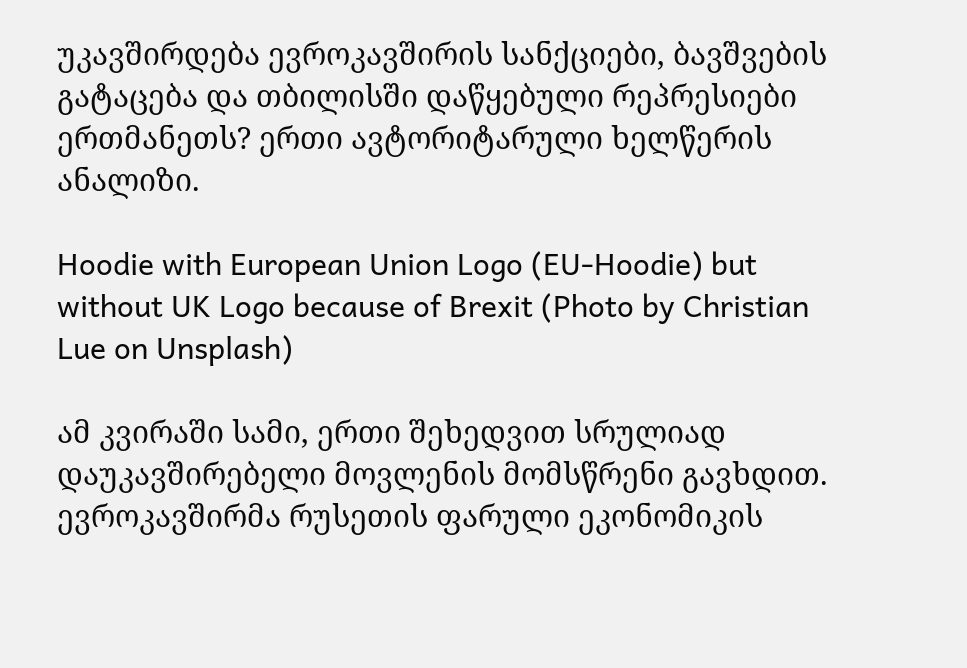უკავშირდება ევროკავშირის სანქციები, ბავშვების გატაცება და თბილისში დაწყებული რეპრესიები ერთმანეთს? ერთი ავტორიტარული ხელწერის ანალიზი.

Hoodie with European Union Logo (EU-Hoodie) but without UK Logo because of Brexit (Photo by Christian Lue on Unsplash)

ამ კვირაში სამი, ერთი შეხედვით სრულიად დაუკავშირებელი მოვლენის მომსწრენი გავხდით. ევროკავშირმა რუსეთის ფარული ეკონომიკის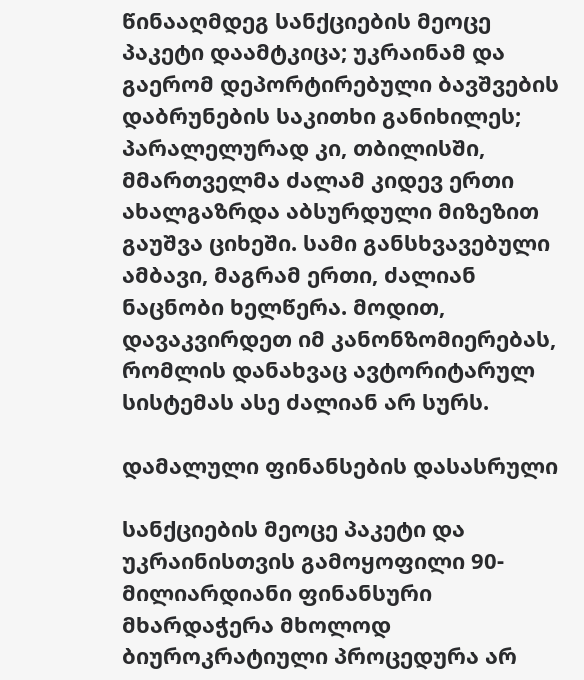წინააღმდეგ სანქციების მეოცე პაკეტი დაამტკიცა; უკრაინამ და გაერომ დეპორტირებული ბავშვების დაბრუნების საკითხი განიხილეს; პარალელურად კი, თბილისში, მმართველმა ძალამ კიდევ ერთი ახალგაზრდა აბსურდული მიზეზით გაუშვა ციხეში. სამი განსხვავებული ამბავი, მაგრამ ერთი, ძალიან ნაცნობი ხელწერა. მოდით, დავაკვირდეთ იმ კანონზომიერებას, რომლის დანახვაც ავტორიტარულ სისტემას ასე ძალიან არ სურს.

დამალული ფინანსების დასასრული

სანქციების მეოცე პაკეტი და უკრაინისთვის გამოყოფილი 90-მილიარდიანი ფინანსური მხარდაჭერა მხოლოდ ბიუროკრატიული პროცედურა არ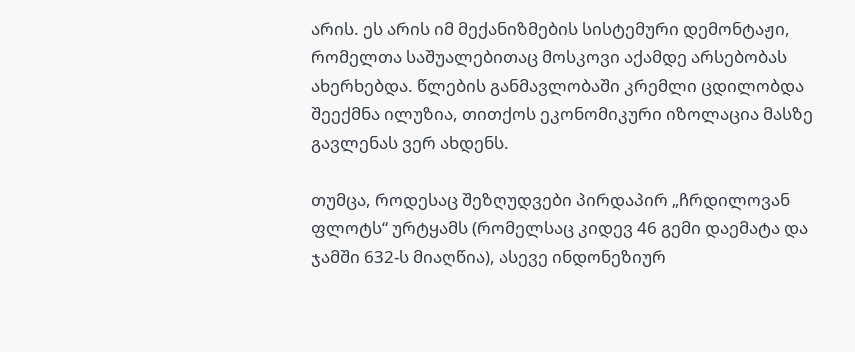არის. ეს არის იმ მექანიზმების სისტემური დემონტაჟი, რომელთა საშუალებითაც მოსკოვი აქამდე არსებობას ახერხებდა. წლების განმავლობაში კრემლი ცდილობდა შეექმნა ილუზია, თითქოს ეკონომიკური იზოლაცია მასზე გავლენას ვერ ახდენს.

თუმცა, როდესაც შეზღუდვები პირდაპირ „ჩრდილოვან ფლოტს“ ურტყამს (რომელსაც კიდევ 46 გემი დაემატა და ჯამში 632-ს მიაღწია), ასევე ინდონეზიურ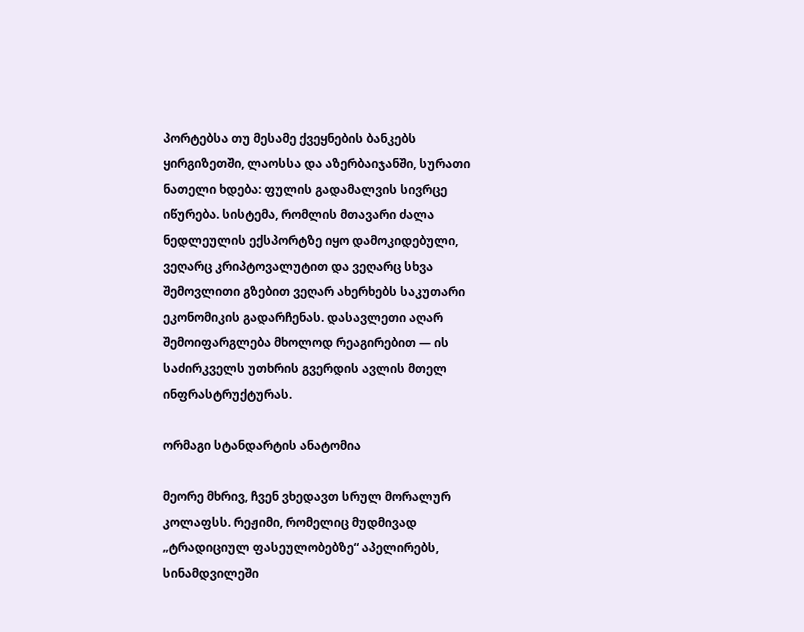პორტებსა თუ მესამე ქვეყნების ბანკებს ყირგიზეთში, ლაოსსა და აზერბაიჯანში, სურათი ნათელი ხდება: ფულის გადამალვის სივრცე იწურება. სისტემა, რომლის მთავარი ძალა ნედლეულის ექსპორტზე იყო დამოკიდებული, ვეღარც კრიპტოვალუტით და ვეღარც სხვა შემოვლითი გზებით ვეღარ ახერხებს საკუთარი ეკონომიკის გადარჩენას. დასავლეთი აღარ შემოიფარგლება მხოლოდ რეაგირებით — ის საძირკველს უთხრის გვერდის ავლის მთელ ინფრასტრუქტურას.

ორმაგი სტანდარტის ანატომია

მეორე მხრივ, ჩვენ ვხედავთ სრულ მორალურ კოლაფსს. რეჟიმი, რომელიც მუდმივად „ტრადიციულ ფასეულობებზე“ აპელირებს, სინამდვილეში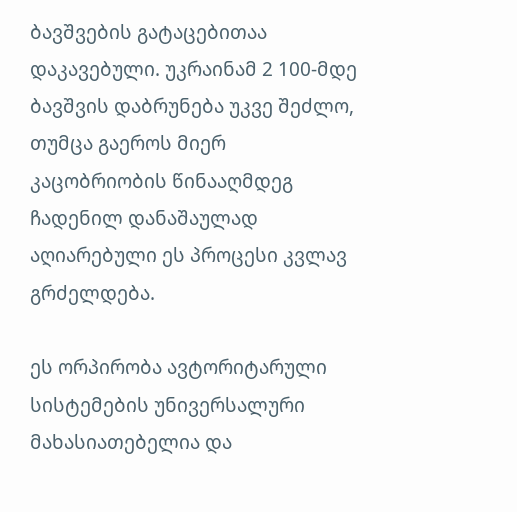ბავშვების გატაცებითაა დაკავებული. უკრაინამ 2 100-მდე ბავშვის დაბრუნება უკვე შეძლო, თუმცა გაეროს მიერ კაცობრიობის წინააღმდეგ ჩადენილ დანაშაულად აღიარებული ეს პროცესი კვლავ გრძელდება.

ეს ორპირობა ავტორიტარული სისტემების უნივერსალური მახასიათებელია და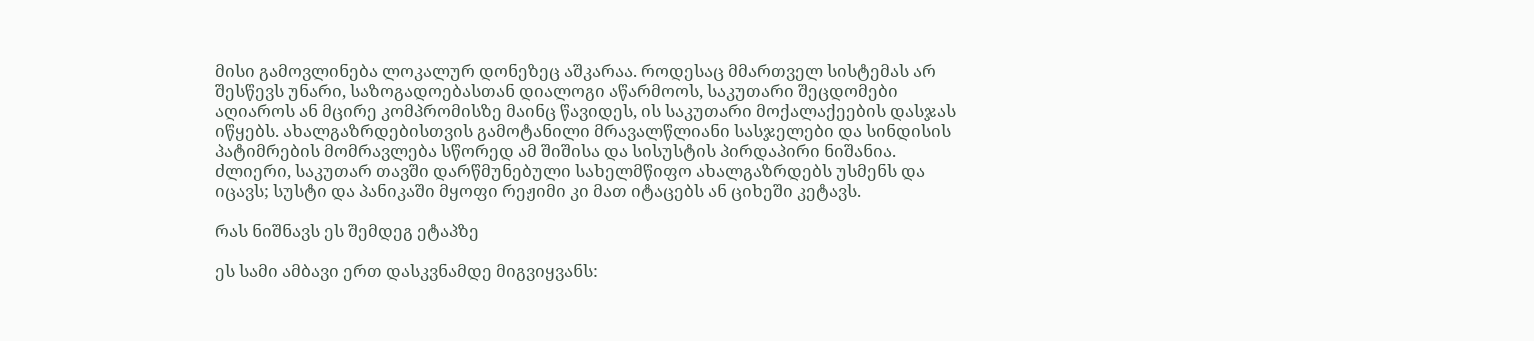მისი გამოვლინება ლოკალურ დონეზეც აშკარაა. როდესაც მმართველ სისტემას არ შესწევს უნარი, საზოგადოებასთან დიალოგი აწარმოოს, საკუთარი შეცდომები აღიაროს ან მცირე კომპრომისზე მაინც წავიდეს, ის საკუთარი მოქალაქეების დასჯას იწყებს. ახალგაზრდებისთვის გამოტანილი მრავალწლიანი სასჯელები და სინდისის პატიმრების მომრავლება სწორედ ამ შიშისა და სისუსტის პირდაპირი ნიშანია. ძლიერი, საკუთარ თავში დარწმუნებული სახელმწიფო ახალგაზრდებს უსმენს და იცავს; სუსტი და პანიკაში მყოფი რეჟიმი კი მათ იტაცებს ან ციხეში კეტავს.

რას ნიშნავს ეს შემდეგ ეტაპზე

ეს სამი ამბავი ერთ დასკვნამდე მიგვიყვანს: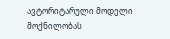ავტორიტარული მოდელი მოქნილობას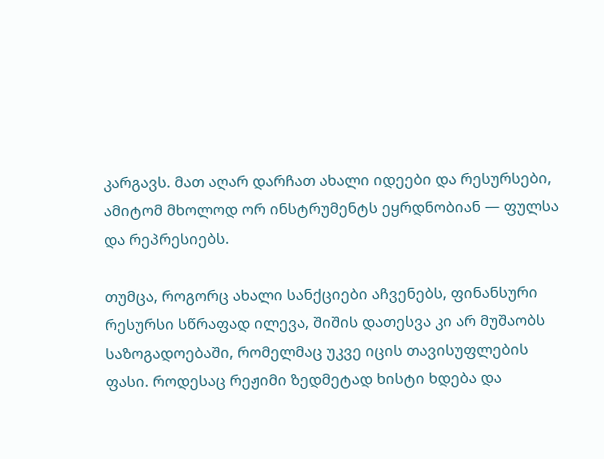კარგავს. მათ აღარ დარჩათ ახალი იდეები და რესურსები, ამიტომ მხოლოდ ორ ინსტრუმენტს ეყრდნობიან — ფულსა და რეპრესიებს.

თუმცა, როგორც ახალი სანქციები აჩვენებს, ფინანსური რესურსი სწრაფად ილევა, შიშის დათესვა კი არ მუშაობს საზოგადოებაში, რომელმაც უკვე იცის თავისუფლების ფასი. როდესაც რეჟიმი ზედმეტად ხისტი ხდება და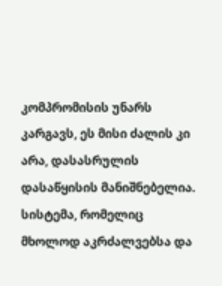კომპრომისის უნარს კარგავს, ეს მისი ძალის კი არა, დასასრულის დასაწყისის მანიშნებელია. სისტემა, რომელიც მხოლოდ აკრძალვებსა და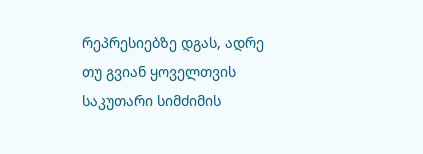რეპრესიებზე დგას, ადრე თუ გვიან ყოველთვის საკუთარი სიმძიმის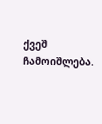ქვეშ ჩამოიშლება.